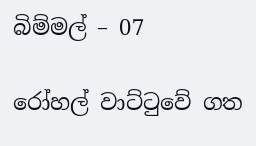බිම්මල් – 07

රෝහල් වාට්ටුවේ ගත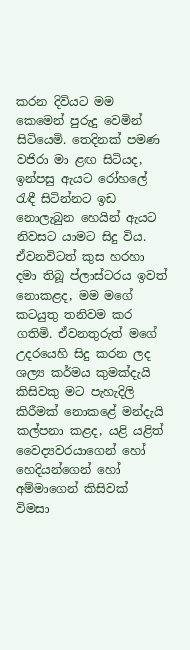කරන දිවියට මම කෙමෙන් පුරුදු වෙමින් සිටියෙමි. තෙදිනක් පමණ වජිරා මා ළඟ සිටියද, ඉන්පසු ඇයට රෝහලේ රැඳී සිටින්නට ඉඩ නොලැබුන හෙයින් ඇයට නිවසට යාමට සිදු විය. ඒවනවිටත් කුස හරහා දමා තිබූ ප්ලාස්ටරය ඉවත් නොකළද, මම මගේ කටයුතු තනිවම කර ගතිමි. ඒවනතුරුත් මගේ උදරයෙහි සිදු කරන ලද ශල්‍ය කර්මය කුමක්දැයි කිසිවකු මට පැහැදිලි කිරීමක් නොකළේ මන්දැයි කල්පනා කළද, යළි යළිත් වෛද්‍යවරයාගෙන් හෝ හෙදියන්ගෙන් හෝ අම්මාගෙන් කිසිවක් විමසා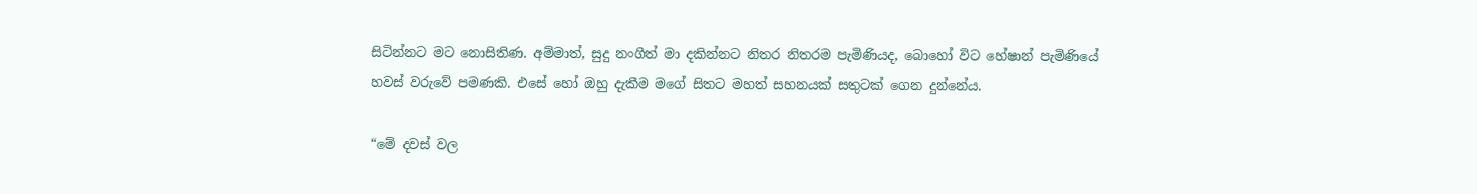සිටින්නට මට නොසිතිණ. අම්මාත්, සුදු නංගීත් මා දකින්නට නිතර නිතරම පැමිණියද, බොහෝ විට හේෂාන් පැමිණියේ හවස් වරුවේ පමණකි. එසේ හෝ ඔහු දැකීම මගේ සිතට මහත් සහනයක් සතුටක් ගෙන දුන්නේය.

“මේ දවස් වල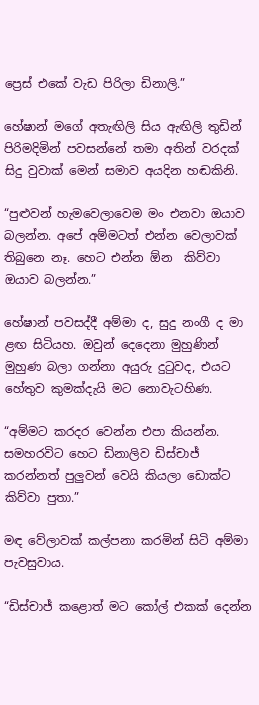ප්‍රෙස් එකේ වැඩ පිරිලා ඩිනාලි.”

හේෂාන් මගේ අතැඟිලි සිය ඇඟිලි තුඩින් පිරිමදිමින් පවසන්නේ තමා අතින් වරදක් සිදු වුවාක් මෙන් සමාව අයදින හඬකිනි.

“පුළුවන් හැමවෙලාවෙම මං එනවා ඔයාව බලන්න. අපේ අම්මටත් එන්න වෙලාවක් තිබුනෙ නෑ. හෙට එන්න ඕන  කිව්වා ඔයාව බලන්න.”

හේෂාන් පවසද්දී අම්මා ද, සුදු නංගී ද මා ළඟ සිටියහ. ඔවුන් දෙදෙනා මුහුණින් මුහුණ බලා ගන්නා අයුරු දුටුවද, එයට හේතුව කුමක්දැයි මට නොවැටහිණ.

“අම්මට කරදර වෙන්න එපා කියන්න. සමහරවිට හෙට ඩිනාලිව ඩිස්චාජ් කරන්නත් පුලුවන් වෙයි කියලා ඩොක්ට කිව්වා පුතා.”

මඳ වේලාවක් කල්පනා කරමින් සිටි අම්මා පැවසුවාය.

“ඩිස්චාජ් කළොත් මට කෝල් එකක් දෙන්න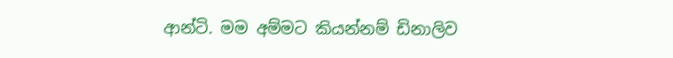ආන්ටි. මම අම්මට කියන්නම් ඩිනාලිව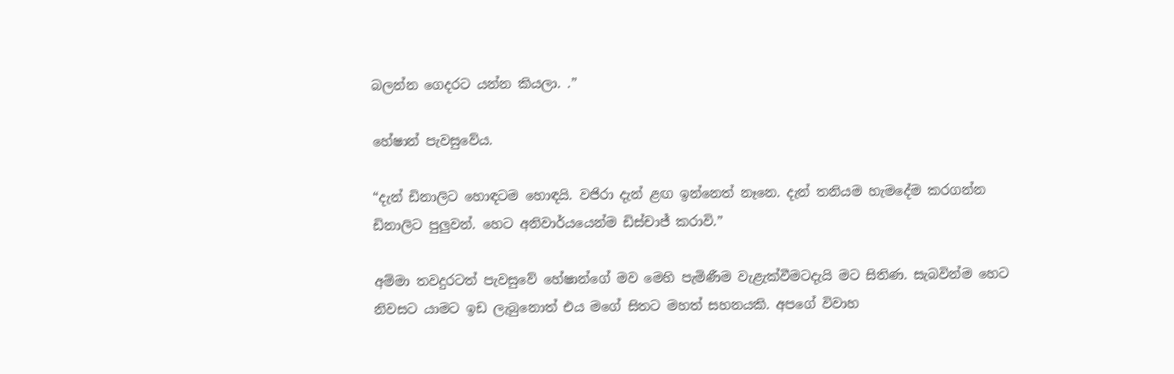බලන්න ගෙදරට යන්න කියලා. .”

හේෂාන් පැවසුවේය.

“දැන් ඩිනාලිට හොඳටම හොඳයි. වජිරා දැන් ළඟ ඉන්නෙත් නෑනෙ. දැන් තනියම හැමදේම කරගන්න ඩිනාලිට පුලුවන්. හෙට අනිවාර්යයෙන්ම ඩිස්චාජ් කරාවි.”

අම්මා තවදුරටත් පැවසුවේ හේෂාන්ගේ මව මෙහි පැමිණීම වැළැක්වීමටදැයි මට සිතිණ. සැබවින්ම හෙට නිවසට යාමට ඉඩ ලැබුනොත් එය මගේ සිතට මහත් සහනයකි. අපගේ විවාහ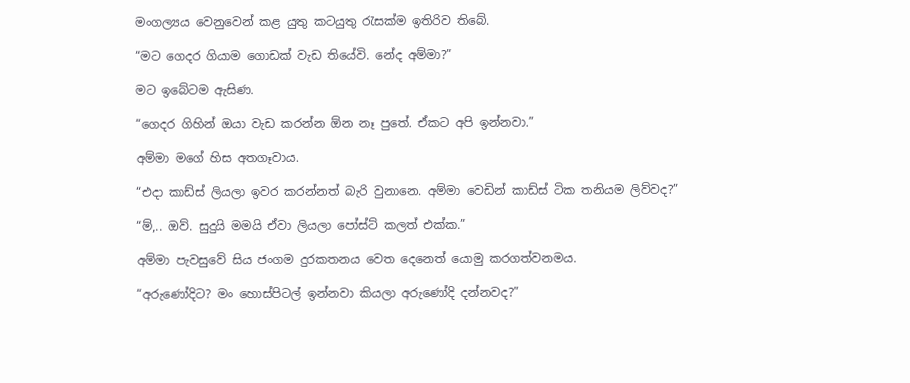මංගල්‍යය වෙනුවෙන් කළ යුතු කටයුතු රැසක්ම ඉතිරිව තිබේ.

“මට ගෙදර ගියාම ගොඩක් වැඩ තියේවි. නේද අම්මා?”

මට ඉබේටම ඇසිණ.

“ගෙදර ගිහින් ඔයා වැඩ කරන්න ඕන නෑ පුතේ. ඒකට අපි ඉන්නවා.”

අම්මා මගේ හිස අතගෑවාය.

“එදා කාඩ්ස් ලියලා ඉවර කරන්නත් බැරි වුනානෙ. අම්මා වෙඩින් කාඩ්ස් ටික තනියම ලිව්වද?”

“ම්,.. ඔව්. සුදුයි මමයි ඒවා ලියලා පෝස්ට් කලත් එක්ක.”

අම්මා පැවසුවේ සිය ජංගම දුරකතනය වෙත දෙනෙත් යොමු කරගත්වනමය.

“අරුණෝදිට? මං හොස්පිටල් ඉන්නවා කියලා අරුණෝදි දන්නවද?”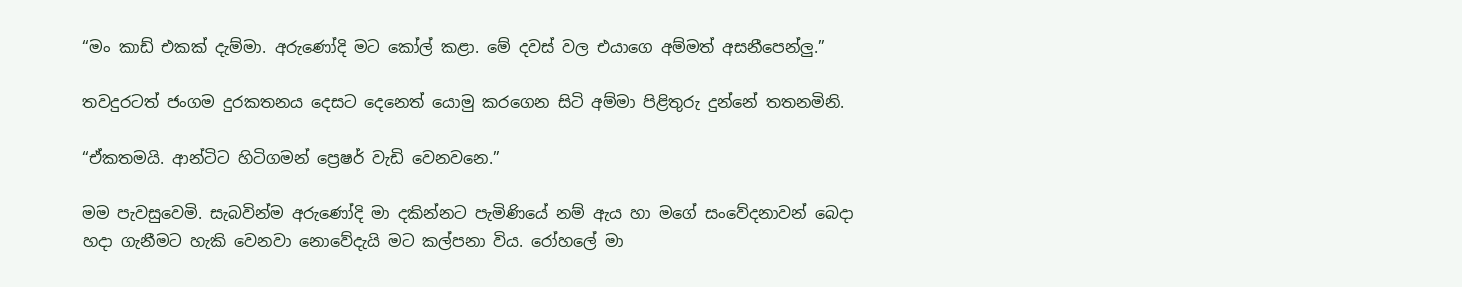“මං කාඩ් එකක් දැම්මා. අරුණෝදි මට කෝල් කළා. මේ දවස් වල එයාගෙ අම්මත් අසනීපෙන්ලු.”

තවදුරටත් ජංගම දුරකතනය දෙසට දෙනෙත් යොමු කරගෙන සිටි අම්මා පිළිතුරු දුන්නේ තතනමිනි.

“ඒකතමයි. ආන්ටිට හිටිගමන් ප්‍රෙෂර් වැඩි වෙනවනෙ.”

මම පැවසුවෙමි. සැබවින්ම අරුණෝදි මා දකින්නට පැමිණියේ නම් ඇය හා මගේ සංවේදනාවන් බෙදා හදා ගැනීමට හැකි වෙනවා නොවේදැයි මට කල්පනා විය. රෝහලේ මා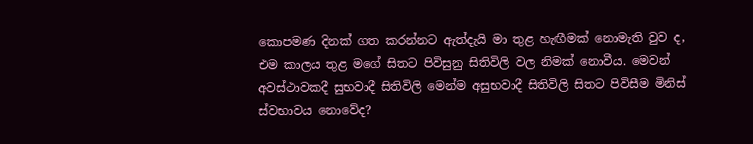කොපමණ දිනක් ගත කරන්නට ඇත්දැයි මා තුළ හැඟීමක් නොමැති වුව ද, එම කාලය තුළ මගේ සිතට පිවිසුනු සිතිවිලි වල නිමක් නොවීය. මෙවන් අවස්ථාවකදී සුභවාදී සිතිවිලි මෙන්ම අසුභවාදී සිතිවිලි සිතට පිවිසීම මිනිස් ස්වභාවය නොවේද?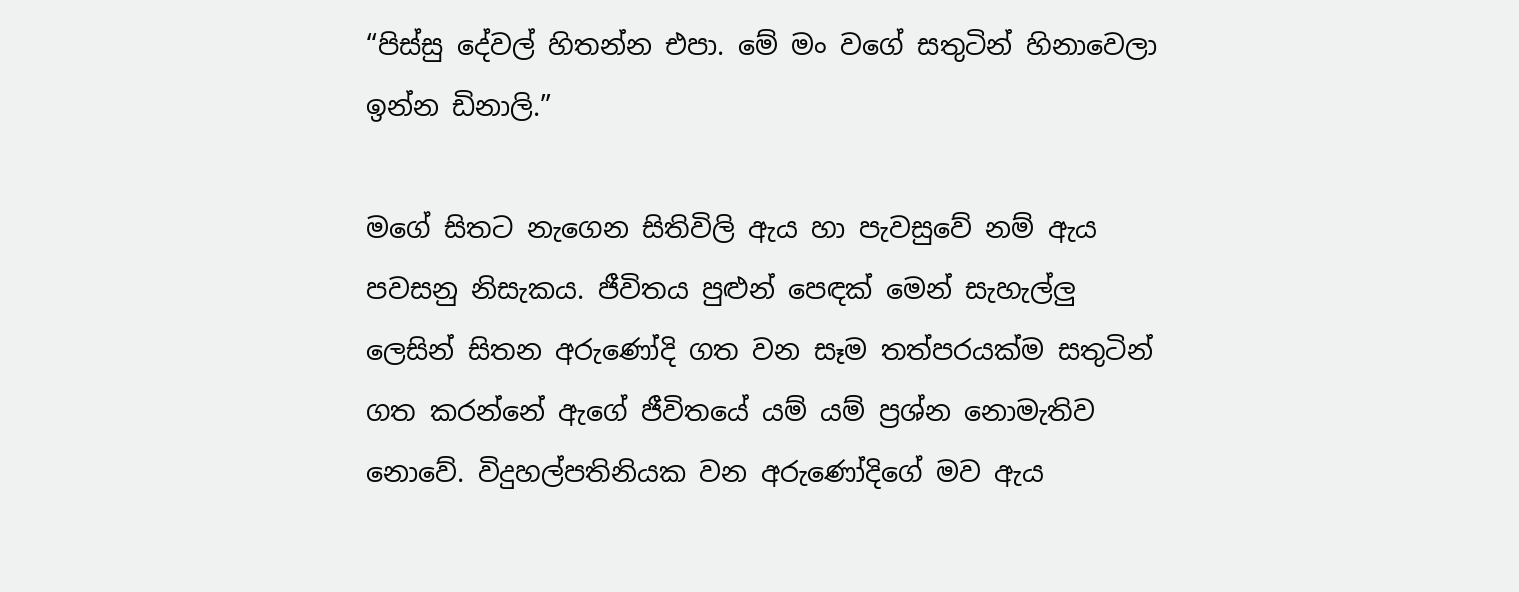“පිස්සු දේවල් හිතන්න එපා. මේ මං වගේ සතුටින් හිනාවෙලා ඉන්න ඩිනාලි.”

මගේ සිතට නැගෙන සිතිවිලි ඇය හා පැවසුවේ නම් ඇය පවසනු නිසැකය. ජීවිතය පුළුන් පෙඳක් මෙන් සැහැල්ලු ලෙසින් සිතන අරුණෝදි ගත වන සෑම තත්පරයක්ම සතුටින් ගත කරන්නේ ඇගේ ජීවිතයේ යම් යම් ප්‍රශ්න නොමැතිව නොවේ. විදුහල්පතිනියක වන අරුණෝදිගේ මව ඇය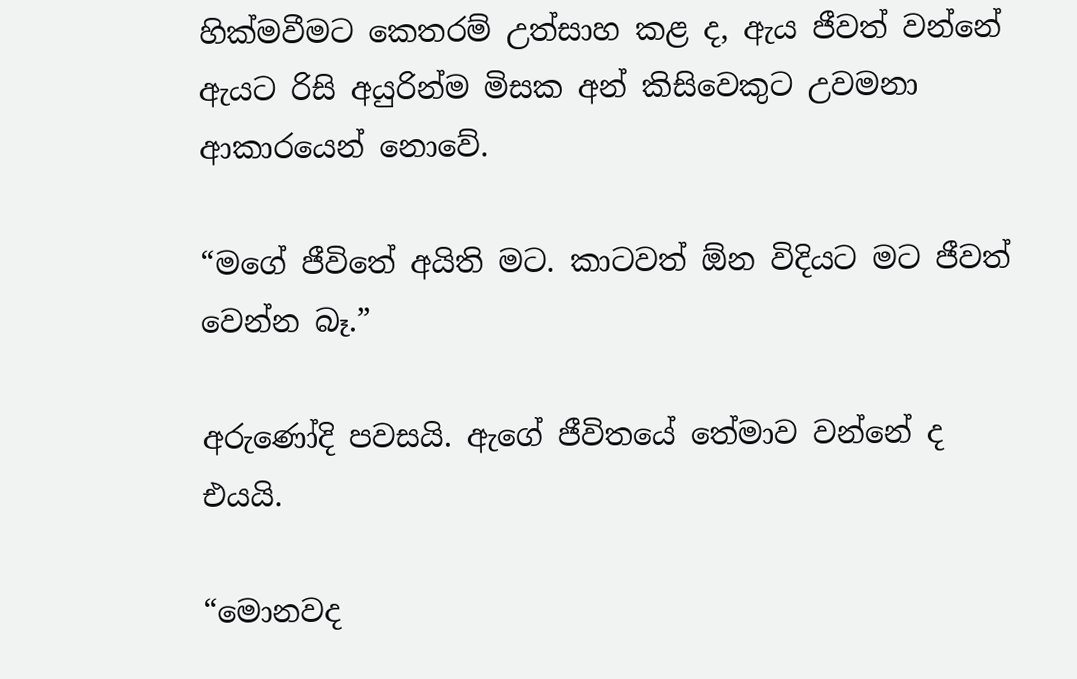හික්මවීමට කෙතරම් උත්සාහ කළ ද, ඇය ජීවත් වන්නේ ඇයට රිසි අයුරින්ම මිසක අන් කිසිවෙකුට උවමනා ආකාරයෙන් නොවේ.

“මගේ ජීවිතේ අයිති මට. කාටවත් ඕන විදියට මට ජීවත් වෙන්න බෑ.”

අරුණෝදි පවසයි. ඇගේ ජීවිතයේ තේමාව වන්නේ ද එයයි.

“මොනවද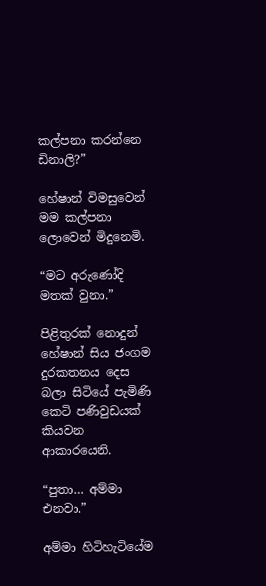කල්පනා කරන්නෙ ඩිනාලි?”

හේෂාන් විමසුවෙන් මම කල්පනා ලොවෙන් මිදුනෙමි.

“මට අරුණෝදි මතක් වුනා.”

පිළිතුරක් නොදුන් හේෂාන් සිය ජංගම දුරකතනය දෙස බලා සිටියේ පැමිණි කෙටි පණිවුඩයක්  කියවන ආකාරයෙනි.

“පුතා… අම්මා එනවා.”

අම්මා හිටිහැටියේම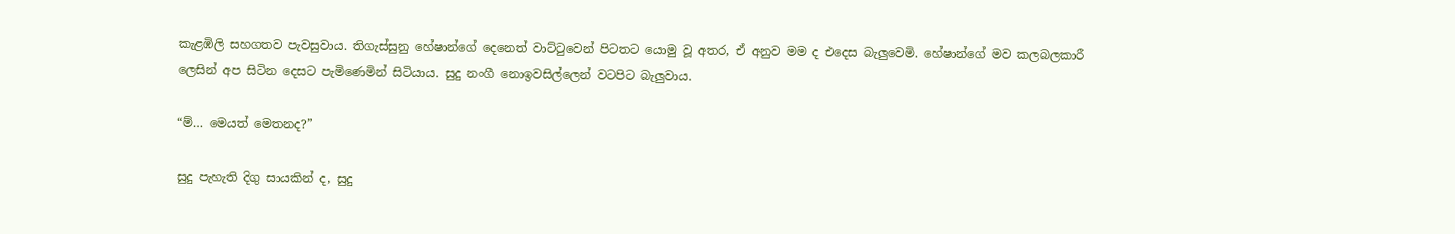කැළඹිලි සහගතව පැවසුවාය. තිගැස්සුනු හේෂාන්ගේ දෙනෙත් වාට්ටුවෙන් පිටතට යොමු වූ අතර, ඒ අනුව මම ද එදෙස බැලුවෙමි. හේෂාන්ගේ මව කලබලකාරී ලෙසින් අප සිටින දෙසට පැමිණෙමින් සිටියාය. සුදු නංගී නොඉවසිල්ලෙන් වටපිට බැලුවාය.

“ම්… මෙයත් මෙතනද?”

සුදු පැහැති දිගු සායකින් ද, සුදු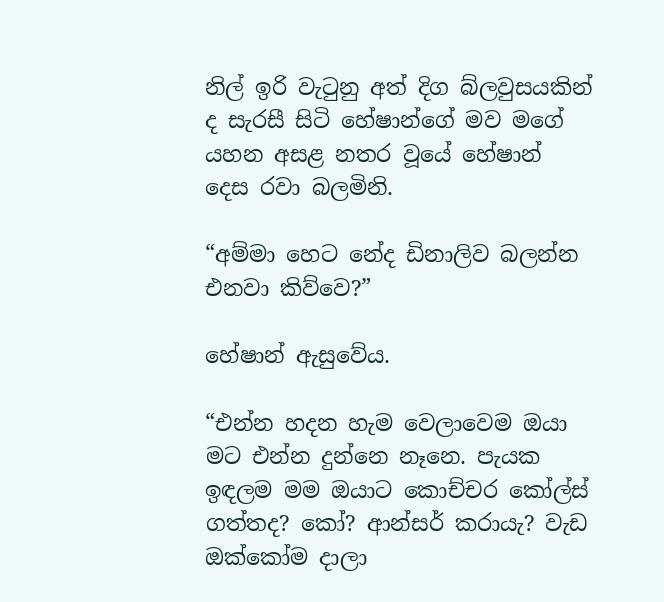නිල් ඉරි වැටුනු අත් දිග බ්ලවුසයකින් ද සැරසී සිටි හේෂාන්ගේ මව මගේ යහන අසළ නතර වූයේ හේෂාන් දෙස රවා බලමිනි.

“අම්මා හෙට නේද ඩිනාලිව බලන්න එනවා කිව්වෙ?”

හේෂාන් ඇසුවේය.

“එන්න හදන හැම වෙලාවෙම ඔයා මට එන්න දුන්නෙ නෑනෙ. පැයක ඉඳලම මම ඔයාට කොච්චර කෝල්ස් ගත්තද? කෝ? ආන්සර් කරායැ? වැඩ ඔක්කෝම දාලා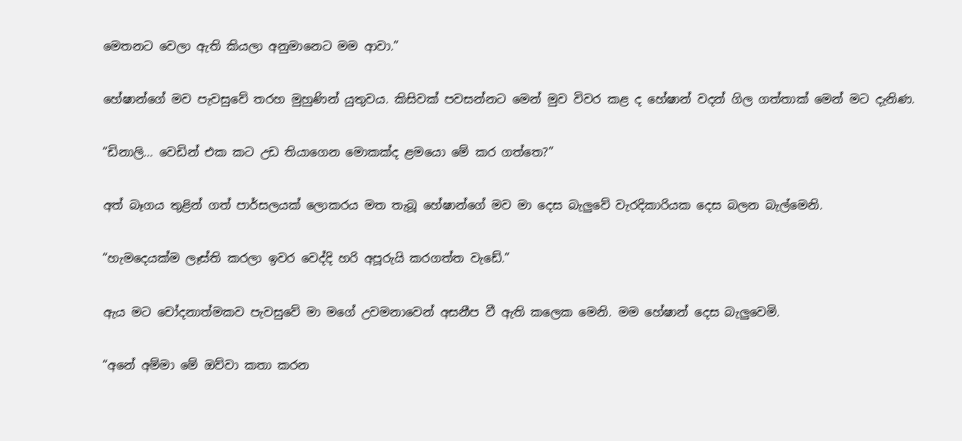මෙතනට වෙලා ඇති කියලා අනුමානෙට මම ආවා.”

හේෂාන්ගේ මව පැවසුවේ තරහ මුහුණින් යුතුවය. කිසිවක් පවසන්නට මෙන් මුව විවර කළ ද හේෂාන් වදන් ගිල ගත්තාක් මෙන් මට දැනිණ.

“ඩිනාලි… වෙඩින් එක කට උඩ තියාගෙන මොකක්ද ළමයො මේ කර ගත්තෙ?”

අත් බෑගය තුළින් ගත් පාර්සලයක් ලොකරය මත තැබූ හේෂාන්ගේ මව මා දෙස බැලුවේ වැරදිකාරියක දෙස බලන බැල්මෙනි.

“හැමදෙයක්ම ලෑස්ති කරලා ඉවර වෙද්දි හරි අපූරුයි කරගත්ත වැඩේ.”

ඇය මට චෝදනාත්මකව පැවසුවේ මා මගේ උවමනාවෙන් අසනීප වී ඇති කලෙක මෙනි. මම හේෂාන් දෙස බැලුවෙමි.

“අනේ අම්මා මේ ඔව්වා කතා කරන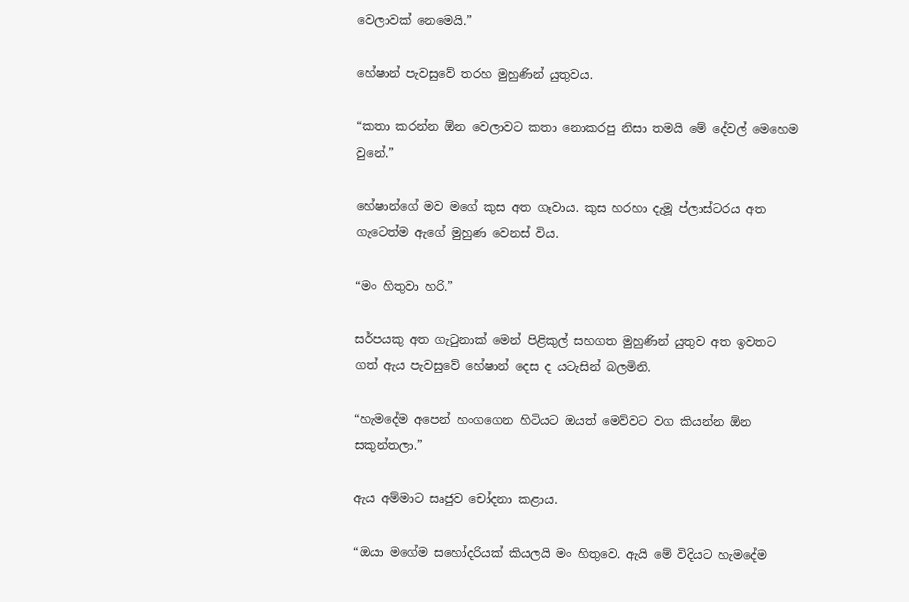වෙලාවක් නෙමෙයි.”

හේෂාන් පැවසුවේ තරහ මුහුණින් යුතුවය.

“කතා කරන්න ඕන වෙලාවට කතා නොකරපු නිසා තමයි මේ දේවල් මෙහෙම වුනේ.”

හේෂාන්ගේ මව මගේ කුස අත ගෑවාය. කුස හරහා දැමූ ප්ලාස්ටරය අත ගැටෙත්ම ඇගේ මුහුණ වෙනස් විය.

“මං හිතුවා හරි.”

සර්පයකු අත ගැටුනාක් මෙන් පිළිකුල් සහගත මුහුණින් යුතුව අත ඉවතට ගත් ඇය පැවසුවේ හේෂාන් දෙස ද යටැසින් බලමිනි.

“හැමදේම අපෙන් හංගගෙන හිටියට ඔයත් මෙව්වට වග කියන්න ඕන සකුන්තලා.”

ඇය අම්මාට සෘජුව චෝදනා කළාය.

“ඔයා මගේම සහෝදරියක් කියලයි මං හිතුවෙ. ඇයි මේ විදියට හැමදේම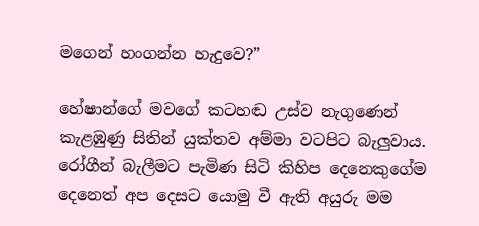මගෙන් හංගන්න හැදුවෙ?”

හේෂාන්ගේ මවගේ කටහඬ උස්ව නැගුණෙන් කැළඹුණු සිතින් යුක්තව අම්මා වටපිට බැලුවාය. රෝගීන් බැලීමට පැමිණ සිටි කිහිප දෙනෙකුගේම දෙනෙත් අප දෙසට යොමු වී ඇති අයුරු මම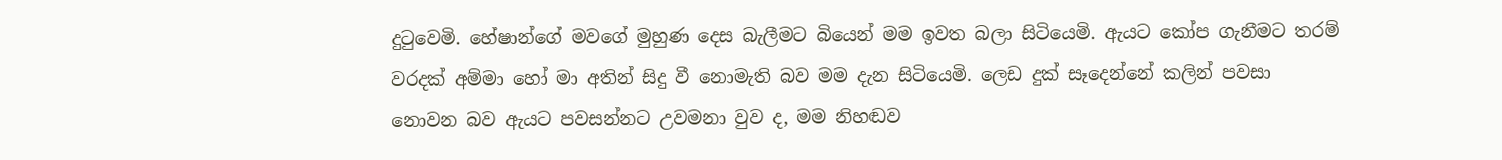දුටුවෙමි. හේෂාන්ගේ මවගේ මුහුණ දෙස බැලීමට බියෙන් මම ඉවත බලා සිටියෙමි. ඇයට කෝප ගැනීමට තරම් වරදක් අම්මා හෝ මා අතින් සිදු වී නොමැති බව මම දැන සිටියෙමි. ලෙඩ දුක් සෑදෙන්නේ කලින් පවසා නොවන බව ඇයට පවසන්නට උවමනා වුව ද, මම නිහඬව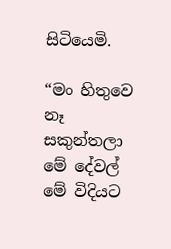සිටියෙමි.

“මං හිතුවෙ නෑ සකුන්තලා මේ දේවල් මේ විදියට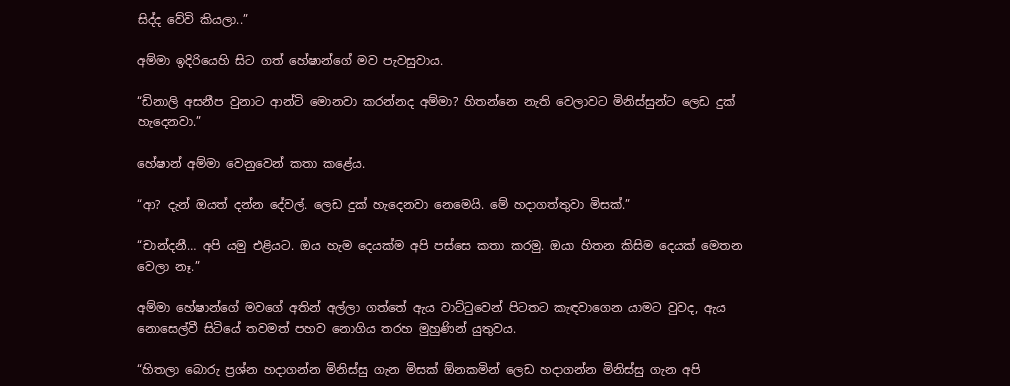සිද්ද වේවි කියලා..”

අම්මා ඉදිරියෙහි සිට ගත් හේෂාන්ගේ මව පැවසුවාය.

“ඩිනාලි අසනීප වුනාට ආන්ටි මොනවා කරන්නද අම්මා? හිතන්නෙ නැති වෙලාවට මිනිස්සුන්ට ලෙඩ දුක් හැදෙනවා.”

හේෂාන් අම්මා වෙනුවෙන් කතා කළේය.

“ආ? දැන් ඔයත් දන්න දේවල්. ලෙඩ දුක් හැදෙනවා නෙමෙයි. මේ හදාගත්තුවා මිසක්.”

“චාන්දනී… අපි යමු එළියට. ඔය හැම දෙයක්ම අපි පස්සෙ කතා කරමු. ඔයා හිතන කිසිම දෙයක් මෙතන වෙලා නෑ.”

අම්මා හේෂාන්ගේ මවගේ අතින් අල්ලා ගත්තේ ඇය වාට්ටුවෙන් පිටතට කැඳවාගෙන යාමට වුවද, ඇය නොසෙල්වී සිටියේ තවමත් පහව නොගිය තරහ මුහුණින් යුතුවය.

“හිතලා බොරු ප්‍රශ්න හදාගන්න මිනිස්සු ගැන මිසක් ඕනකමින් ලෙඩ හදාගන්න මිනිස්සු ගැන අපි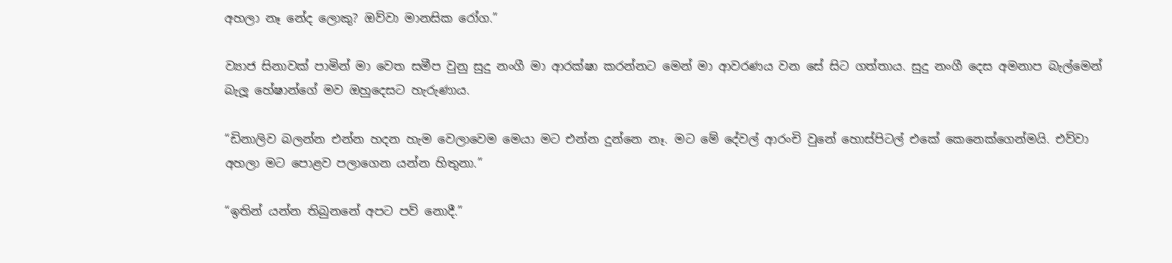අහලා නෑ නේද ලොකු? ඔව්වා මානසික රෝග.”

ව්‍යාජ සිනාවක් පාමින් මා වෙත සමීප වුනු සුදු නංගී මා ආරක්ෂා කරන්නට මෙන් මා ආවරණය වන සේ සිට ගත්තාය. සුදු නංගී දෙස අමනාප බැල්මෙන් බැලූ හේෂාන්ගේ මව ඔහුදෙසට හැරුණාය.

“ඩිනාලිව බලන්න එන්න හදන හැම වෙලාවෙම මෙයා මට එන්න දුන්නෙ නෑ. මට මේ දේවල් ආරංචි වුනේ හොස්පිටල් එකේ කෙනෙක්ගෙන්මයි. එව්වා අහලා මට පොළව පලාගෙන යන්න හිතුනා.”

“ඉතින් යන්න තිබුනනේ අපට පව් නොදී.”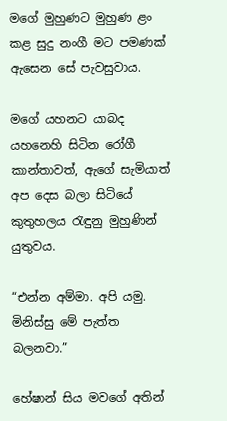මගේ මුහුණට මුහුණ ළං කළ සුදු නංගී මට පමණක් ඇසෙන සේ පැවසුවාය.

මගේ යහනට යාබද යහනෙහි සිටින රෝගී කාන්තාවත්, ඇගේ සැමියාත්  අප දෙස බලා සිටියේ කුතුහලය රැඳුනු මුහුණින් යුතුවය.

“එන්න අම්මා. අපි යමු. මිනිස්සු මේ පැත්ත බලනවා.”

හේෂාන් සිය මවගේ අතින්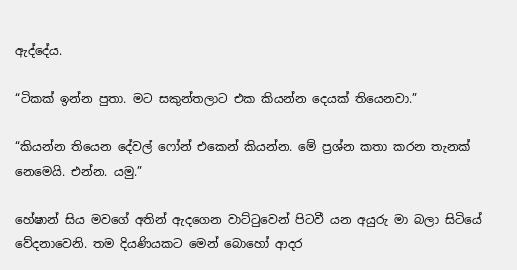ඇද්දේය.

“ටිකක් ඉන්න පුතා. මට සකුන්තලාට එක කියන්න දෙයක් තියෙනවා.”

“කියන්න තියෙන දේවල් ෆෝන් එකෙන් කියන්න. මේ ප්‍රශ්න කතා කරන තැනක් නෙමෙයි. එන්න. යමු.”

හේෂාන් සිය මවගේ අතින් ඇදගෙන වාට්ටුවෙන් පිටවී යන අයුරු මා බලා සිටියේ වේදනාවෙනි. තම දියණියකට මෙන් බොහෝ ආදර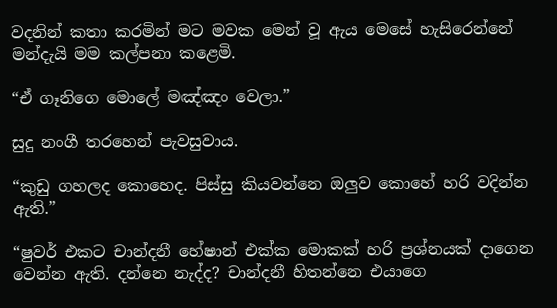වදනින් කතා කරමින් මට මවක මෙන් වූ ඇය මෙසේ හැසිරෙන්නේ මන්දැයි මම කල්පනා කළෙමි.

“ඒ ගෑනිගෙ මොලේ මඤ්ඤං වෙලා.”

සුදු නංගී තරහෙන් පැවසුවාය.

“කුඩු ගහලද කොහෙද. පිස්සු කියවන්නෙ ඔලුව කොහේ හරි වදින්න ඇති.”

“ෂුවර් එකට චාන්දනී හේෂාන් එක්ක මොකක් හරි ප්‍රශ්නයක් දාගෙන වෙන්න ඇති. දන්නෙ නැද්ද? චාන්දනී හිතන්නෙ එයාගෙ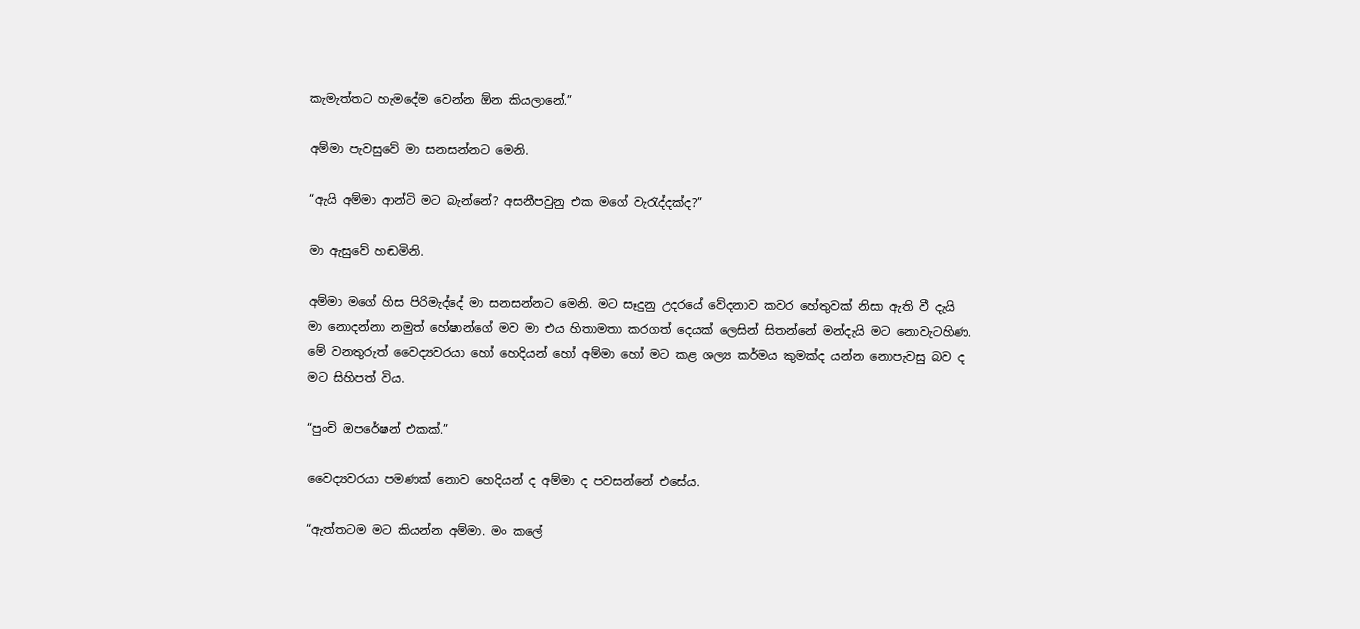කැමැත්තට හැමදේම වෙන්න ඕන කියලානේ.”

අම්මා පැවසුවේ මා සනසන්නට මෙනි.

“ඇයි අම්මා ආන්ටි මට බැන්නේ? අසනීපවුනු එක මගේ වැරැද්දක්ද?”

මා ඇසුවේ හඬමිනි.

අම්මා මගේ හිස පිරිමැද්දේ මා සනසන්නට මෙනි. මට සෑදුනු උදරයේ වේදනාව කවර හේතුවක් නිසා ඇති වී දැයි මා නොදන්නා නමුත් හේෂාන්ගේ මව මා එය හිතාමතා කරගත් දෙයක් ලෙසින් සිතන්නේ මන්දැයි මට නොවැටහිණ. මේ වනතුරුත් වෛද්‍යවරයා හෝ හෙදියන් හෝ අම්මා හෝ මට කළ ශල්‍ය කර්මය කුමක්ද යන්න නොපැවසු බව ද මට සිහිපත් විය.

“පුංචි ඔපරේෂන් එකක්.”

වෛද්‍යවරයා පමණක් නොව හෙදියන් ද අම්මා ද පවසන්නේ එසේය.

“ඇත්තටම මට කියන්න අම්මා. මං කලේ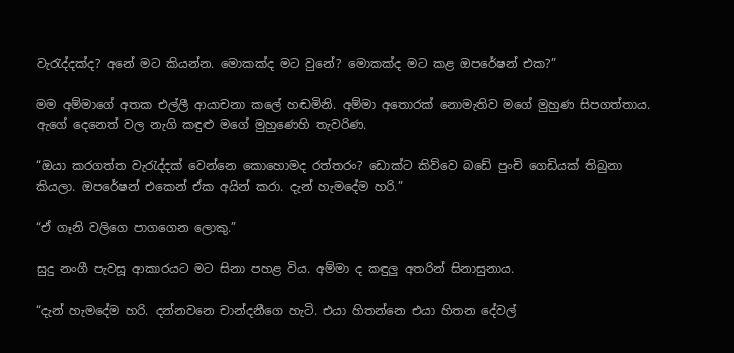වැරැද්දක්ද? අනේ මට කියන්න. මොකක්ද මට වුනේ? මොකක්ද මට කළ ඔපරේෂන් එක?”

මම අම්මාගේ අතක එල්ලී ආයාචනා කලේ හඬමිනි. අම්මා අතොරක් නොමැතිව මගේ මුහුණ සිපගත්තාය. ඇගේ දෙනෙත් වල නැගි කඳුළු මගේ මුහුණෙහි තැවරිණ.

“ඔයා කරගත්ත වැරැද්දක් වෙන්නෙ කොහොමද රත්තරං? ඩොක්ට කිව්වෙ බඩේ පුංචි ගෙඩියක් තිබුනා කියලා. ඔපරේෂන් එකෙන් ඒක අයින් කරා. දැන් හැමදේම හරි.”

“ඒ ගෑනි වලිගෙ පාගගෙන ලොකු.”

සුදු නංගී පැවසූ ආකාරයට මට සිනා පහළ විය. අම්මා ද කඳුලු අතරින් සිනාසුනාය.

“දැන් හැමදේම හරි. දන්නවනෙ චාන්දනීගෙ හැටි. එයා හිතන්නෙ එයා හිතන දේවල්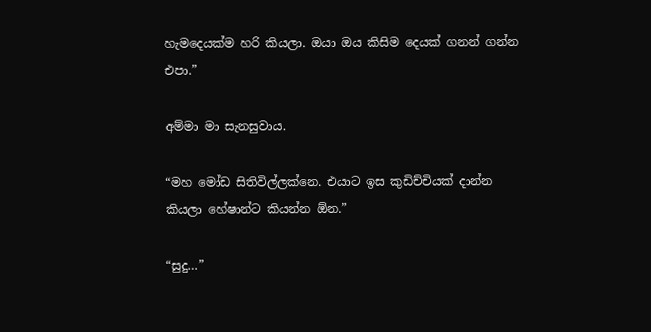හැමදෙයක්ම හරි කියලා. ඔයා ඔය කිසිම දෙයක් ගනන් ගන්න එපා.”

අම්මා මා සැනසුවාය.

“මහ මෝඩ සිතිවිල්ලක්නෙ. එයාට ඉස කුඩිච්චියක් දාන්න කියලා හේෂාන්ට කියන්න ඕන.”

“සුදු…”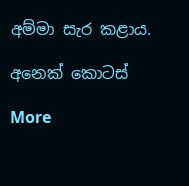අම්මා සැර කළාය.

අනෙක් කොටස්

More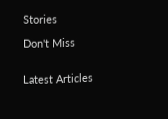Stories

Don't Miss


Latest Articles